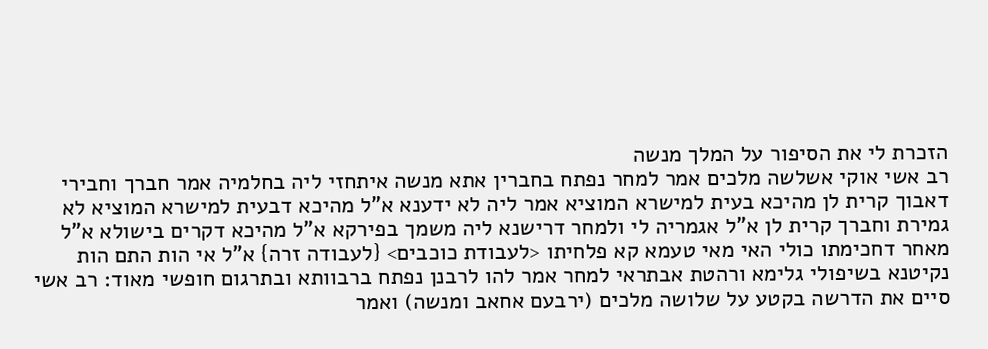הזכרת לי את הסיפור על המלך מנשה
רב אשי אוקי אשלשה מלכים אמר למחר נפתח בחברין אתא מנשה איתחזי ליה בחלמיה אמר חברך וחבירי דאבוך קרית לן מהיכא בעית למישרא המוציא אמר ליה לא ידענא א"ל מהיכא דבעית למישרא המוציא לא גמירת וחברך קרית לן א"ל אגמריה לי ולמחר דרישנא ליה משמך בפירקא א"ל מהיכא דקרים בישולא א"ל מאחר דחכימתו כולי האי מאי טעמא קא פלחיתו <לעבודת כוכבים> {לעבודה זרה} א"ל אי הות התם הות נקיטנא בשיפולי גלימא ורהטת אבתראי למחר אמר להו לרבנן נפתח ברבוותא ובתרגום חופשי מאוד: רב אשי סיים את הדרשה בקטע על שלושה מלכים (ירבעם אחאב ומנשה) ואמר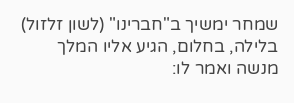שמחר ימשיך ב"חברינו" (לשון זלזול) בלילה, בחלום, הגיע אליו המלך מנשה ואמר לו: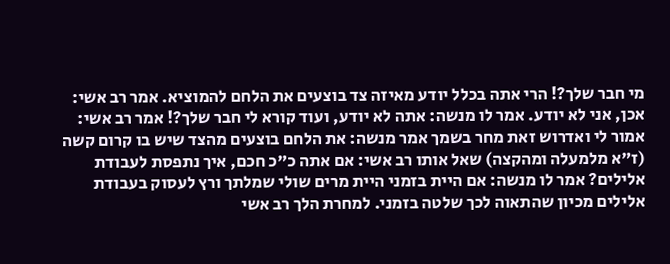מי חבר שלך?! הרי אתה בכלל יודע מאיזה צד בוצעים את הלחם להמוציא. אמר רב אשי: אכן, אני לא יודע. אמר לו מנשה: אתה לא יודע, ועוד קורא לי חבר שלך?! אמר רב אשי: אמור לי ואדרוש זאת מחר בשמך אמר מנשה: את הלחם בוצעים מהצד שיש בו קרום קשה (ז"א מלמעלה ומהקצה) שאל אותו רב אשי: אם אתה כ"כ חכם, איך נתפסת לעבודת אלילים? אמר לו מנשה: אם היית בזמני היית מרים שולי שמלתך ורץ לעסוק בעבודת אלילים מכיון שהתאוה לכך שלטה בזמני. למחרת הלך רב אשי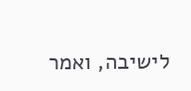לישיבה, ואמר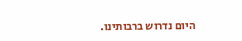היום נדרוש ברבותינו.